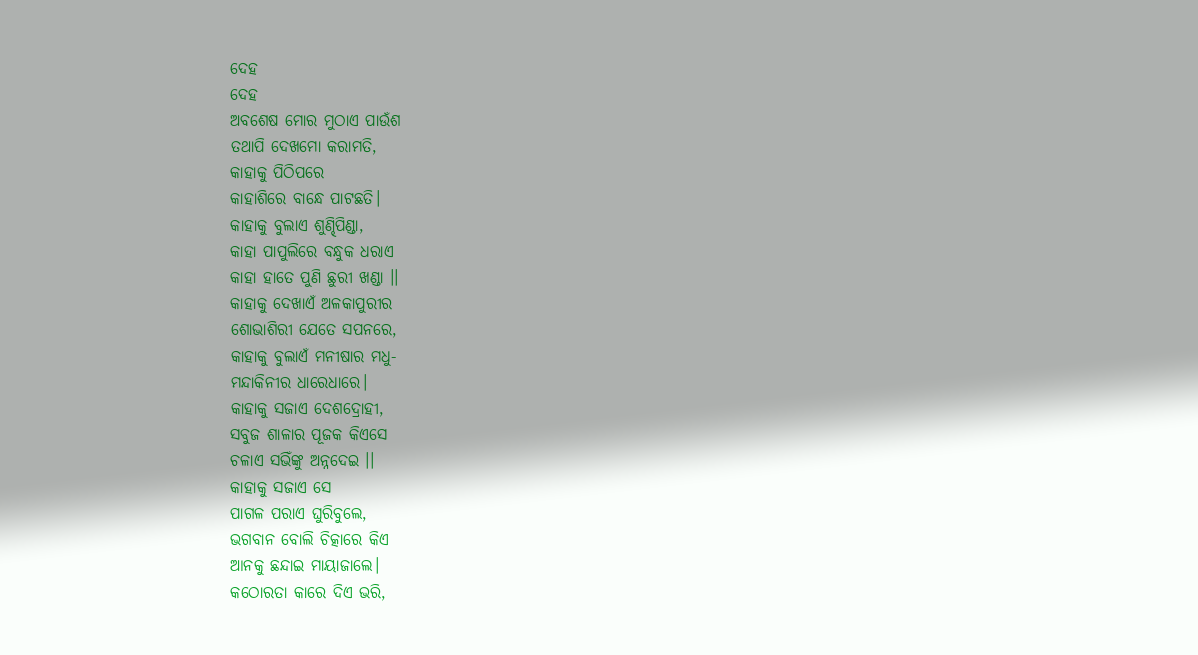ଦେହ
ଦେହ
ଅବଶେଷ ମୋର ମୁଠାଏ ପାଉଁଶ
ତଥାପି ଦେଖମୋ କରାମତି,
କାହାକୁ ପିଠିପରେ
କାହାଶିରେ ବାନ୍ଧେ ପାଟଛତି।
କାହାକୁ ବୁଲାଏ ଶୁଣ୍ଢିପିଣ୍ଡା,
କାହା ପାପୁଲିରେ ବନ୍ଧୁକ ଧରାଏ
କାହା ହାତେ ପୁଣି ଛୁରୀ ଖଣ୍ଡା ।।
କାହାକୁ ଦେଖାଏଁ ଅଳକାପୁରୀର
ଶୋଭାଶିରୀ ଯେତେ ସପନରେ,
କାହାକୁ ବୁଲାଏଁ ମନୀଷାର ମଧୁ-
ମନ୍ଦାକିନୀର ଧାରେଧାରେ।
କାହାକୁ ସଜାଏ ଦେଶଦ୍ରୋହୀ,
ସବୁଜ ଶାଳାର ପୂଜକ କିଏସେ
ଚଳାଏ ସଭିଁଙ୍କୁ ଅନ୍ନଦେଇ ।।
କାହାକୁ ସଜାଏ ସେ
ପାଗଳ ପରାଏ ଘୁରିବୁଲେ,
ଭଗବାନ ବୋଲି ଚିତ୍କାରେ କିଏ
ଆନକୁ ଛନ୍ଦାଇ ମାୟାଜାଲେ।
କଠୋରତା କାରେ ଦିଏ ଭରି,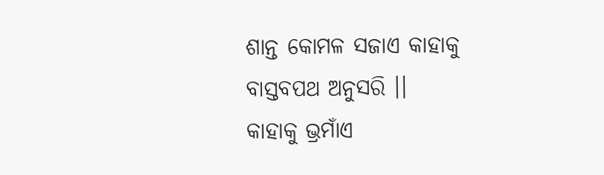ଶାନ୍ତ କୋମଳ ସଜାଏ କାହାକୁ
ବାସ୍ତବପଥ ଅନୁସରି ।।
କାହାକୁ ଭ୍ରମାଁଏ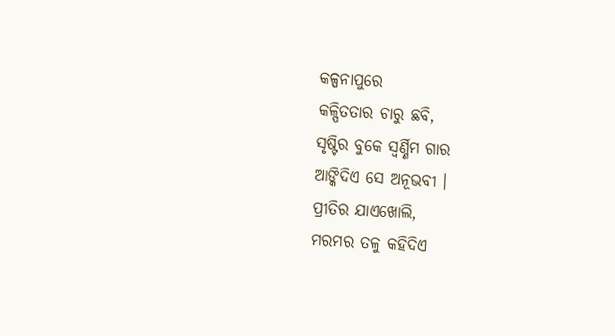କଳ୍ପନାପୁରେ
କଳ୍ପିତତାର ଚାରୁ ଛବି,
ସୃଷ୍ଟିର ବୁକେ ସ୍ବର୍ଣ୍ଣିମ ଗାର
ଆଙ୍କିଦିଏ ସେ ଅନୂଭବୀ ।
ପ୍ରୀତିର ଯାଏଖୋଲି,
ମରମର ତଳୁ କହିଦିଏ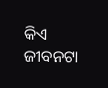କିଏ
ଜୀବନଟା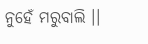ନୁହେଁ ମରୁବାଲି ।।